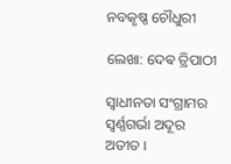ନବକୃଷ୍ଣ ଚୌଧୁରୀ

ଲେଖା: ଦେଵ ତ୍ରିପାଠୀ

ସ୍ବାଧୀନତା ସଂଗ୍ରାମର ସ୍ବର୍ଣ୍ଣଗର୍ଭା ଅଦୂର ଅତୀତ ।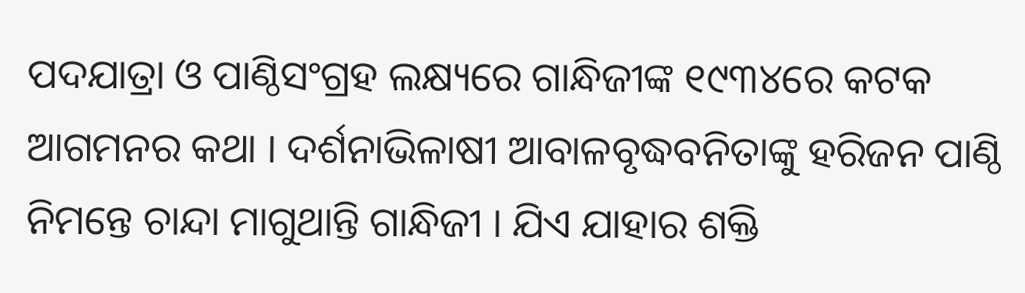ପଦଯାତ୍ରା ଓ ପାଣ୍ଠିସଂଗ୍ରହ ଲକ୍ଷ୍ୟରେ ଗାନ୍ଧିଜୀଙ୍କ ୧୯୩୪ରେ କଟକ ଆଗମନର କଥା । ଦର୍ଶନାଭିଳାଷୀ ଆବାଳବୃଦ୍ଧବନିତାଙ୍କୁ ହରିଜନ ପାଣ୍ଠି ନିମନ୍ତେ ଚାନ୍ଦା ମାଗୁଥାନ୍ତି ଗାନ୍ଧିଜୀ । ଯିଏ ଯାହାର ଶକ୍ତି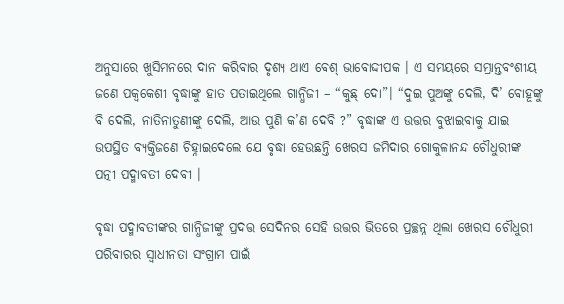ଅନୁସାରେ ଖୁସିମନରେ ଦାନ କରିବାର ଦୃଶ୍ୟ ଥାଏ ବେଶ୍ ଭାବୋଦ୍ଦୀପକ । ଏ ସମୟରେ ସମ୍ଭ୍ରାନ୍ତବଂଶୀୟ ଜଣେ ପକ୍ୱକେଶୀ ବୃଦ୍ଧାଙ୍କୁ ହାତ ପତାଇଥିଲେ ଗାନ୍ଧିଜୀ – “କୁଛ୍ ଦୋ”। “ଦୁଇ ପୁଅଙ୍କୁ ଦେଲି, ଦି’ ବୋହୂଙ୍କୁ ବି ଦେଲି, ନାତିନାତୁଣୀଙ୍କୁ ଦେଲି, ଆଉ ପୁଣି କ’ଣ ଦେବି ?” ବୃଦ୍ଧାଙ୍କ ଏ ଉତ୍ତର ବୁଝାଇବାକୁ ଯାଇ ଉପସ୍ଥିତ ବ୍ୟକ୍ତିଜଣେ ଚିହ୍ନାଇଦେଲେ ଯେ ବୃଦ୍ଧା ହେଉଛନ୍ତି ଖେରସ ଜମିଦାର ଗୋକୁଳାନନ୍ଦ ଚୌଧୁରୀଙ୍କ ପତ୍ନୀ ପଦ୍ମାବତୀ ଦେବୀ ।

ବୃଦ୍ଧା ପଦ୍ମାବତୀଙ୍କର ଗାନ୍ଧିଜୀଙ୍କୁ ପ୍ରଦତ୍ତ ସେଦିନର ସେହି ଉତ୍ତର ଭିତରେ ପ୍ରଚ୍ଛନ୍ନ ଥିଲା ଖେରସ ଚୌଧୁରୀ ପରିବାରର ସ୍ବାଧୀନତା ସଂଗ୍ରାମ ପାଇଁ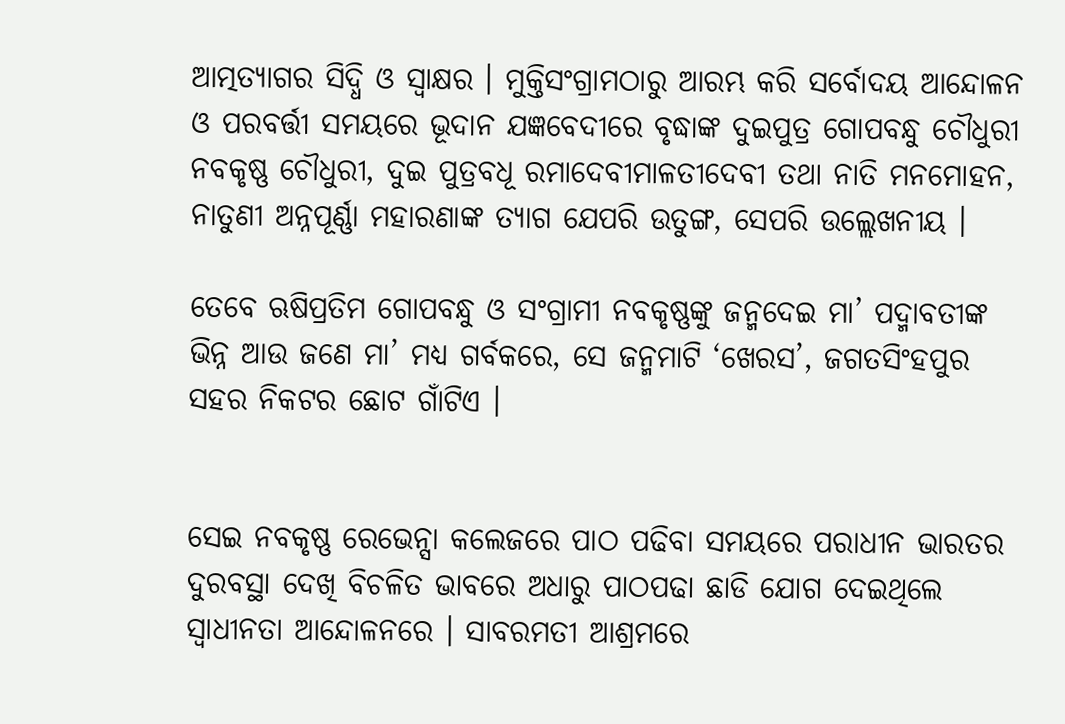ଆତ୍ମତ୍ୟାଗର ସିଦ୍ଧି ଓ ସ୍ବାକ୍ଷର । ମୁକ୍ତିସଂଗ୍ରାମଠାରୁ ଆରମ୍ଭ କରି ସର୍ବୋଦୟ ଆନ୍ଦୋଳନ ଓ ପରବର୍ତ୍ତୀ ସମୟରେ ଭୂଦାନ ଯଜ୍ଞବେଦୀରେ ବୃଦ୍ଧାଙ୍କ ଦୁଇପୁତ୍ର ଗୋପବନ୍ଧୁ ଚୌଧୁରୀ ନବକୃଷ୍ଣ ଚୌଧୁରୀ, ଦୁଇ ପୁତ୍ରବଧୂ ରମାଦେବୀମାଳତୀଦେବୀ ତଥା ନାତି ମନମୋହନ, ନାତୁଣୀ ଅନ୍ନପୂର୍ଣ୍ଣା ମହାରଣାଙ୍କ ତ୍ୟାଗ ଯେପରି ଉତୁଙ୍ଗ, ସେପରି ଉଲ୍ଲେଖନୀୟ ।

ତେବେ ଋଷିପ୍ରତିମ ଗୋପବନ୍ଧୁ ଓ ସଂଗ୍ରାମୀ ନବକୃଷ୍ଣଙ୍କୁ ଜନ୍ମଦେଇ ମା’ ପଦ୍ମାବତୀଙ୍କ ଭିନ୍ନ ଆଉ ଜଣେ ମା’ ମଧ୍ୟ ଗର୍ବକରେ, ସେ ଜନ୍ମମାଟି ‘ଖେରସ’, ଜଗତସିଂହପୁର ସହର ନିକଟର ଛୋଟ ଗାଁଟିଏ ।


ସେଇ ନବକୃଷ୍ଣ ରେଭେନ୍ସା କଲେଜରେ ପାଠ ପଢିବା ସମୟରେ ପରାଧୀନ ଭାରତର ଦୁରବସ୍ଥା ଦେଖି ବିଚଳିତ ଭାବରେ ଅଧାରୁ ପାଠପଢା ଛାଡି ଯୋଗ ଦେଇଥିଲେ ସ୍ଵାଧୀନତା ଆନ୍ଦୋଳନରେ । ସାବରମତୀ ଆଶ୍ରମରେ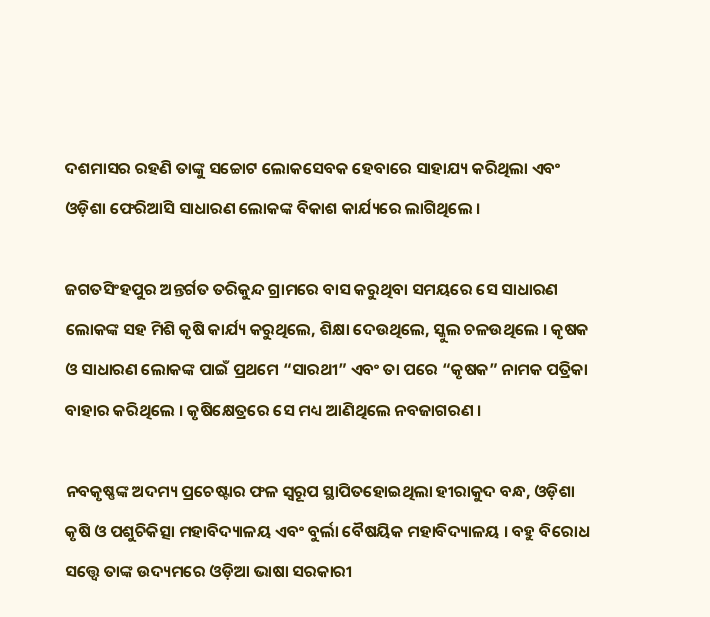ଦଶମାସର ରହଣି ତାଙ୍କୁ ସଚ୍ଚୋଟ ଲୋକସେବକ ହେବାରେ ସାହାଯ୍ୟ କରିଥିଲା ଏବଂ ଓଡ଼ିଶା ଫେରିଆସି ସାଧାରଣ ଲୋକଙ୍କ ବିକାଶ କାର୍ଯ୍ୟରେ ଲାଗିଥିଲେ ।

ଜଗତସିଂହପୁର ଅନ୍ତର୍ଗତ ତରିକୁନ୍ଦ ଗ୍ରାମରେ ବାସ କରୁଥିବା ସମୟରେ ସେ ସାଧାରଣ ଲୋକଙ୍କ ସହ ମିଶି କୃଷି କାର୍ଯ୍ୟ କରୁଥିଲେ, ଶିକ୍ଷା ଦେଉଥିଲେ, ସ୍କୁଲ ଚଳଉଥିଲେ । କୃଷକ ଓ ସାଧାରଣ ଲୋକଙ୍କ ପାଇଁ ପ୍ରଥମେ “ସାରଥୀ” ଏବଂ ତା ପରେ “କୃଷକ” ନାମକ ପତ୍ରିକା ବାହାର କରିଥିଲେ । କୃଷିକ୍ଷେତ୍ରରେ ସେ ମଧ୍ୟ ଆଣିଥିଲେ ନବଜାଗରଣ ।

ନବକୃଷ୍ଣଙ୍କ ଅଦମ୍ୟ ପ୍ରଚେଷ୍ଟାର ଫଳ ସ୍ବରୂପ ସ୍ଥାପିତହୋଇଥିଲା ହୀରାକୁଦ ବନ୍ଧ, ଓଡ଼ିଶା କୃଷି ଓ ପଶୁଚିକିତ୍ସା ମହାବିଦ୍ୟାଳୟ ଏବଂ ବୁର୍ଲା ବୈଷୟିକ ମହାବିଦ୍ୟାଳୟ । ବହୁ ବିରୋଧ ସତ୍ତ୍ଵେ ତାଙ୍କ ଉଦ୍ୟମରେ ଓଡ଼ିଆ ଭାଷା ସରକାରୀ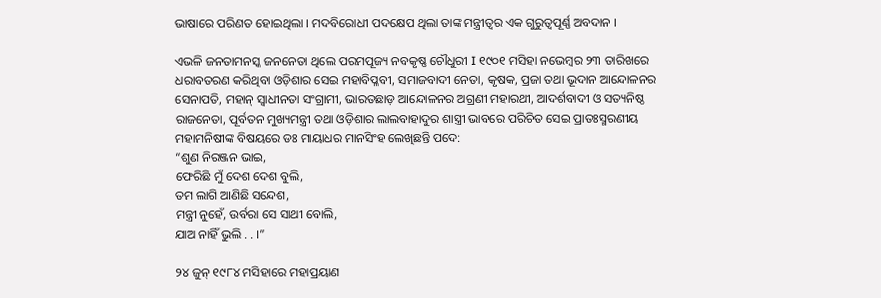ଭାଷାରେ ପରିଣତ ହୋଇଥିଲା । ମଦବିରୋଧୀ ପଦକ୍ଷେପ ଥିଲା ତାଙ୍କ ମନ୍ତ୍ରୀତ୍ୱର ଏକ ଗୁରୁତ୍ବପୂର୍ଣ୍ଣ ଅବଦାନ ।

ଏଭଳି ଜନତାମନସ୍କ ଜନନେତା ଥିଲେ ପରମପୂଜ୍ୟ ନବକୃଷ୍ଣ ଚୌଧୁରୀ I ୧୯୦୧ ମସିହା ନଭେମ୍ବର ୨୩ ତାରିଖରେ ଧରାବତରଣ କରିଥିବା ଓଡ଼ିଶାର ସେଇ ମହାବିପ୍ଳବୀ, ସମାଜବାଦୀ ନେତା, କୃଷକ, ପ୍ରଜା ତଥା ଭୂଦାନ ଆନ୍ଦୋଳନର ସେନାପତି, ମହାନ୍ ସ୍ୱାଧୀନତା ସଂଗ୍ରାମୀ, ଭାରତଛାଡ଼ ଆନ୍ଦୋଳନର ଅଗ୍ରଣୀ ମହାରଥୀ, ଆଦର୍ଶବାଦୀ ଓ ସତ୍ୟନିଷ୍ଠ ରାଜନେତା, ପୂର୍ବତନ ମୁଖ୍ୟମନ୍ତ୍ରୀ ତଥା ଓଡ଼ିଶାର ଲାଲବାହାଦୁର ଶାସ୍ତ୍ରୀ ଭାବରେ ପରିଚିତ ସେଇ ପ୍ରାତଃସ୍ମରଣୀୟ ମହାମନିଷୀଙ୍କ ବିଷୟରେ ଡଃ ମାୟାଧର ମାନସିଂହ ଲେଖିଛନ୍ତି ପଦେ:
“ଶୁଣ ନିରଞ୍ଜନ ଭାଇ,
ଫେରିଛି ମୁଁ ଦେଶ ଦେଶ ବୁଲି,
ତମ ଲାଗି ଆଣିଛି ସନ୍ଦେଶ,
ମନ୍ତ୍ରୀ ନୁହେଁ, ଉର୍ବରା ସେ ସାଥୀ ବୋଲି,
ଯାଅ ନାହିଁ ଭୁଲି . . ।”

୨୪ ଜୁନ୍ ୧୯୮୪ ମସିହାରେ ମହାପ୍ରୟାଣ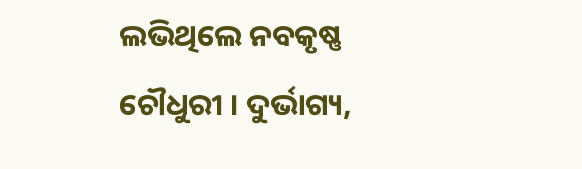ଲଭିଥିଲେ ନବକୃଷ୍ଣ ଚୌଧୁରୀ । ଦୁର୍ଭାଗ୍ୟ,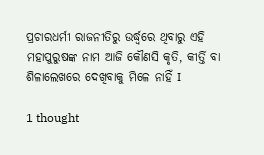ପ୍ରଚାରଧର୍ମୀ ରାଜନୀତିରୁ ଉର୍ଦ୍ଧ୍ୱରେ ଥିବାରୁ ଏହି ମହାପୁରୁଷଙ୍କ ନାମ ଆଜି କୌଣସି କୃତି, କୀର୍ତ୍ତି ବା ଶିଳାଲେଖରେ ଦେଖିବାକୁ ମିଳେ ନାହିଁ I

1 thought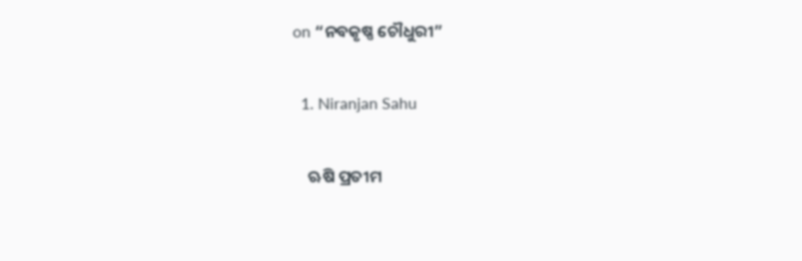on “ନବକୃଷ୍ଣ ଚୌଧୁରୀ”

  1. Niranjan Sahu

    ଋଷି ପ୍ରତୀମ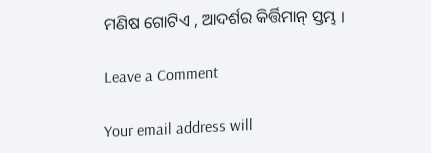ମଣିଷ ଗୋଟିଏ , ଆଦର୍ଶର କିର୍ତ୍ତିମାନ୍ ସ୍ତମ୍ଭ ।

Leave a Comment

Your email address will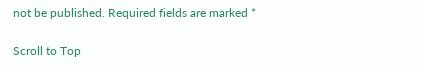not be published. Required fields are marked *

Scroll to Top